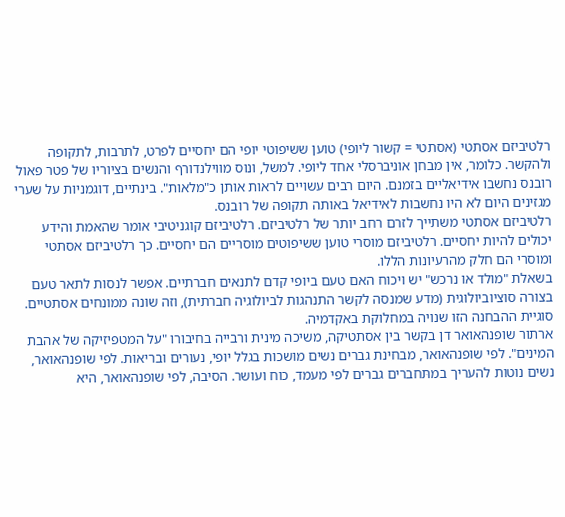רלטיביזם אסתטי (אסתטי = קשור ליופי) טוען ששיפוטי יופי הם יחסיים לפרט, לתרבות, לתקופה ולהקשר. כלומר, אין מבחן אוניברסלי אחד ליופי. למשל, ונוס מווילנדורף והנשים בציוריו של פטר פאול רובנס נחשבו אידיאליים בזמנם. היום רבים עשויים לראות אותן כ"מלאות". בינתיים, דוגמניות על שערי מגזינים היום לא היו נחשבות לאידיאל באותה תקופה של רובנס.
רלטיביזם אסתטי משתייך לזרם רחב יותר של רלטיביזם. רלטיביזם קוגניטיבי אומר שהאמת והידע יכולים להיות יחסיים. רלטיביזם מוסרי טוען ששיפוטים מוסריים הם יחסיים. כך רלטיביזם אסתטי ומוסרי הם חלק מהרעיונות הללו.
בשאלת "מולד או נרכש" יש ויכוח האם טעם ביופי קדם לתנאים חברתיים. אפשר לנסות לתאר טעם בצורה סוציוביולוגית (מדע שמנסה לקשר התנהגות לביולוגיה חברתית), וזה שונה ממונחים אסתטיים. סוגיית ההבחנה הזו שנויה במחלוקת באקדמיה.
ארתור שופנהאואר דן בקשר בין אסתטיקה, משיכה מינית ורבייה בחיבורו "על המטפיזיקה של אהבת המינים". לפי שופנהאואר, מבחינת גברים נשים מושכות בגלל יופי, נעורים ובריאות. לפי שופנהאואר, נשים נוטות להעריך במתּחברים גברים לפי מעמד, כוח ועושר. הסיבה, לפי שופנהאואר, היא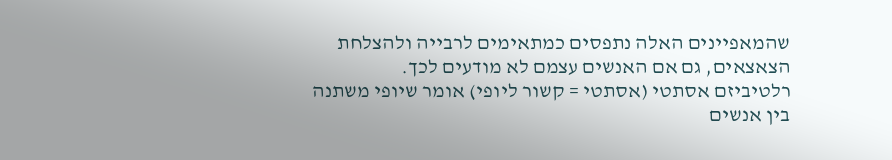שהמאפיינים האלה נתפסים כמתאימים לרבייה ולהצלחת הצאצאים, גם אם האנשים עצמם לא מודעים לכך.
רלטיביזם אסתטי (אסתטי = קשור ליופי) אומר שיופי משתנה בין אנשים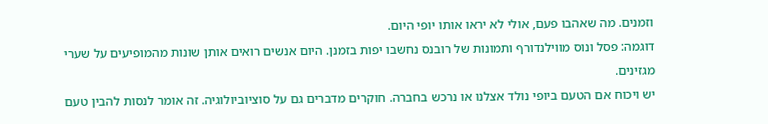וזמנים. מה שאהבו פעם, אולי לא יראו אותו יופי היום.
דוגמה: פסל ונוס מווילנדורף ותמונות של רובנס נחשבו יפות בזמנן. היום אנשים רואים אותן שונות מהמופיעים על שערי מגזינים.
יש ויכוח אם הטעם ביופי נולד אצלנו או נרכש בחברה. חוקרים מדברים גם על סוציוביולוגיה. זה אומר לנסות להבין טעם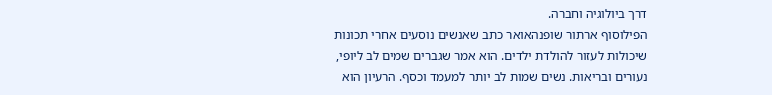דרך ביולוגיה וחברה.
הפילוסוף ארתור שופנהאואר כתב שאנשים נוסעים אחרי תכונות שיכולות לעזור להולדת ילדים. הוא אמר שגברים שמים לב ליופי, נעורים ובריאות. נשים שמות לב יותר למעמד וכסף. הרעיון הוא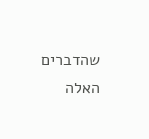שהדברים האלה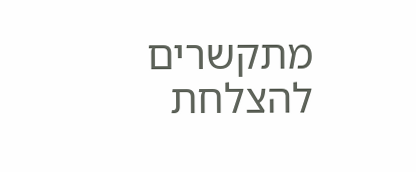מתקשרים להצלחת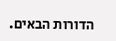הדורות הבאים.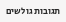תגובות גולשים